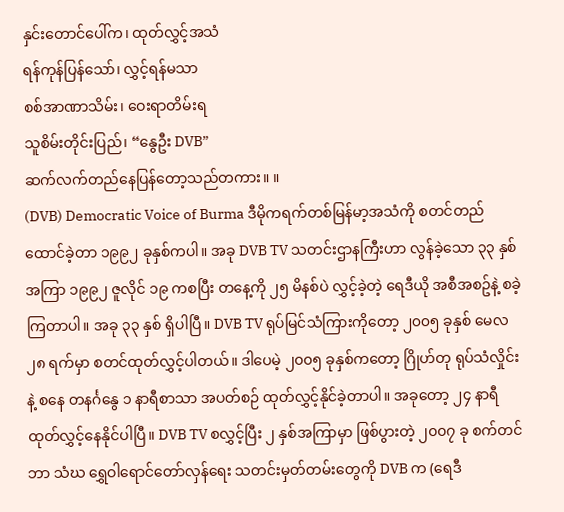နှင်းတောင်ပေါ်က၊ ထုတ်လွှင့်အသံ
ရန်ကုန်ပြန်သော်၊ လွှင့်ရန်မသာ
စစ်အာဏာသိမ်း၊ ဝေးရာတိမ်းရ
သူစိမ်းတိုင်းပြည်၊ “နွေဦး DVB”
ဆက်လက်တည်နေပြန်တော့သည်တကား။ ။
(DVB) Democratic Voice of Burma ဒီမိုကရက်တစ်မြန်မာ့အသံကို စတင်တည်ထောင်ခဲ့တာ ၁၉၉၂ ခုနှစ်ကပါ။ အခု DVB TV သတင်းဌာနကြီးဟာ လွန်ခဲ့သော ၃၃ နှစ်အကြာ ၁၉၉၂ ဇူလိုင် ၁၉ ကစပြီး တနေ့ကို ၂၅ မိနစ်ပဲ လွှင့်ခဲ့တဲ့ ရေဒီယို အစီအစဥ်နဲ့ စခဲ့ကြတာပါ။ အခု ၃၃ နှစ် ရှိပါပြီ။ DVB TV ရုပ်မြင်သံကြားကိုတော့ ၂၀၀၅ ခုနှစ် မေလ ၂၈ ရက်မှာ စတင်ထုတ်လွှင့်ပါတယ်။ ဒါပေမဲ့ ၂၀၀၅ ခုနှစ်ကတော့ ဂြိုဟ်တု ရုပ်သံလှိုင်းနဲ့ စနေ တနင်္ဂနွေ ၁ နာရီစာသာ အပတ်စဉ် ထုတ်လွှင့်နိုင်ခဲ့တာပါ။ အခုတော့ ၂၄ နာရီ ထုတ်လွှင့်နေနိုင်ပါပြီ။ DVB TV စလွှင့်ပြီး ၂ နှစ်အကြာမှာ ဖြစ်ပွားတဲ့ ၂၀၀၇ ခု စက်တင်ဘာ သံဃ ရွှေဝါရောင်တော်လှန်ရေး သတင်းမှတ်တမ်းတွေကို DVB က (ရေဒီ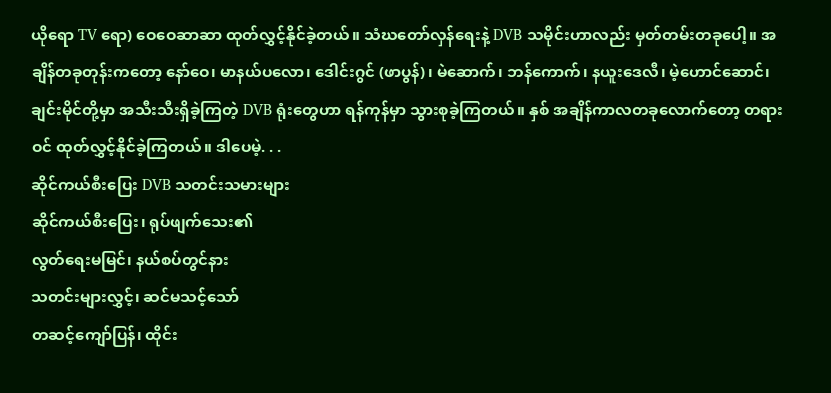ယိုရော TV ရော) ဝေဝေဆာဆာ ထုတ်လွှင့်နိုင်ခဲ့တယ်။ သံဃတော်လှန်ရေးနဲ့ DVB သမိုင်းဟာလည်း မှတ်တမ်းတခုပေါ့။ အချိန်တခုတုန်းကတော့ နော်ဝေ၊ မာနယ်ပလော၊ ဒေါင်းဂွင် (ဖာပွန်)၊ မဲဆောက်၊ ဘန်ကောက်၊ နယူးဒေလီ၊ မဲ့ဟောင်ဆောင်၊ ချင်းမိုင်တို့မှာ အသီးသီးရှိခဲ့ကြတဲ့ DVB ရုံးတွေဟာ ရန်ကုန်မှာ သွားစုခဲ့ကြတယ်။ နှစ် အချိန်ကာလတခုလောက်တော့ တရားဝင် ထုတ်လွှင့်နိုင်ခဲ့ကြတယ်။ ဒါပေမဲ့. . .
ဆိုင်ကယ်စီးပြေး DVB သတင်းသမားများ
ဆိုင်ကယ်စီးပြေး၊ ရုပ်ဖျက်သေး၏
လွတ်ရေးမမြင်၊ နယ်စပ်တွင်နား
သတင်းများလွှင့်၊ ဆင်မသင့်သော်
တဆင့်ကျော်ပြန်၊ ထိုင်း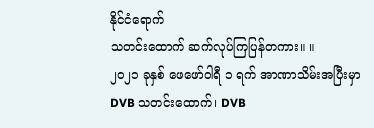နိုင်ငံရောက်
သတင်းထောက် ဆက်လုပ်ကြပြန်တကား။ ။
၂၀၂၁ ခုနှစ် ဖေဖော်ဝါရီ ၁ ရက် အာဏာသိမ်းအပြီးမှာ DVB သတင်းထောက်၊ DVB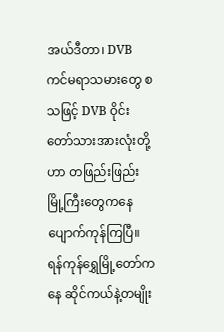အယ်ဒီတာ၊ DVB ကင်မရာသမားတွေ စသဖြင့် DVB ဝိုင်းတော်သားအားလုံးတို့ဟာ တဖြည်းဖြည်း မြို့ကြီးတွေကနေ ပျောက်ကုန်ကြပြီ။ ရန်ကုန်ရွှေမြို့တော်ကနေ ဆိုင်ကယ်နဲ့တမျိုး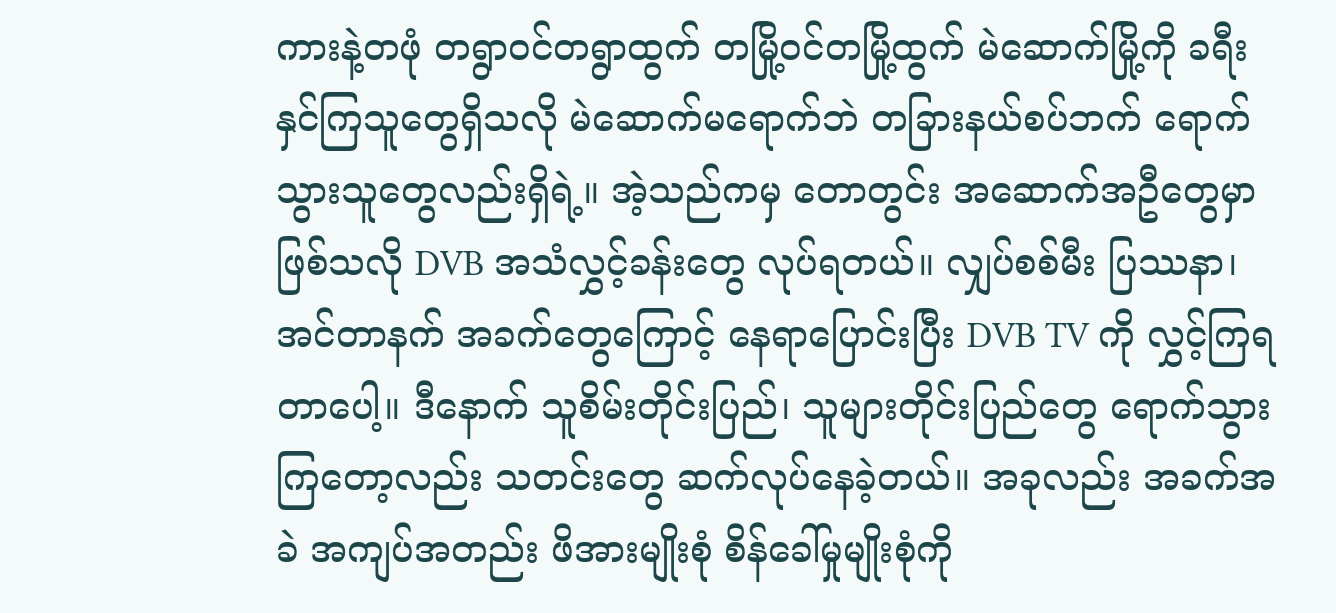ကားနဲ့တဖုံ တရွာဝင်တရွာထွက် တမြို့ဝင်တမြို့ထွက် မဲဆောက်မြို့ကို ခရီးနှင်ကြသူတွေရှိသလို မဲဆောက်မရောက်ဘဲ တခြားနယ်စပ်ဘက် ရောက်သွားသူတွေလည်းရှိရဲ့။ အဲ့သည်ကမှ တောတွင်း အဆောက်အဦတွေမှာ ဖြစ်သလို DVB အသံလွှင့်ခန်းတွေ လုပ်ရတယ်။ လျှပ်စစ်မီး ပြဿနာ၊ အင်တာနက် အခက်တွေကြောင့် နေရာပြောင်းပြီး DVB TV ကို လွှင့်ကြရတာပေါ့။ ဒီနောက် သူစိမ်းတိုင်းပြည်၊ သူများတိုင်းပြည်တွေ ရောက်သွားကြတော့လည်း သတင်းတွေ ဆက်လုပ်နေခဲ့တယ်။ အခုလည်း အခက်အခဲ အကျပ်အတည်း ဖိအားမျိုးစုံ စိန်ခေါ်မှုမျိုးစုံကို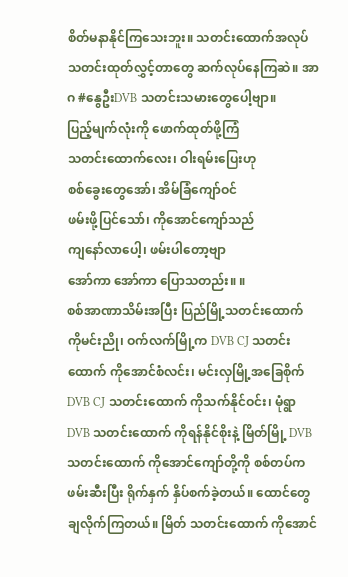စိတ်မနာနိုင်ကြသေးဘူး။ သတင်းထောက်အလုပ် သတင်းထုတ်လွှင့်တာတွေ ဆက်လုပ်နေကြဆဲ။ အာဂ #နွေဦးDVB သတင်းသမားတွေပေါ့ဗျာ။
ပြည့်မျက်လုံးကို ဖောက်ထုတ်ဖို့ကြံ
သတင်းထောက်လေး၊ ဝါးရမ်းပြေးဟု
စစ်ခွေးတွေအော်၊ အိမ်ခြံကျော်ဝင်
ဖမ်းဖို့ပြင်သော်၊ ကိုအောင်ကျော်သည်
ကျနော်လာပေါ့၊ ဖမ်းပါတော့ဗျာ
အော်ကာ အော်ကာ ပြောသတည်း။ ။
စစ်အာဏာသိမ်းအပြီး ပြည်မြို့သတင်းထောက် ကိုမင်းညို၊ ဝက်လက်မြို့က DVB CJ သတင်းထောက် ကိုအောင်စံလင်း၊ မင်းလှမြို့အခြေစိုက် DVB CJ သတင်းထောက် ကိုသက်နိုင်ဝင်း၊ မုံရွာ DVB သတင်းထောက် ကိုရန်နိုင်စိုးနဲ့ မြိတ်မြို့ DVB သတင်းထောက် ကိုအောင်ကျော်တို့ကို စစ်တပ်က ဖမ်းဆီးပြီး ရိုက်နှက် နှိပ်စက်ခဲ့တယ်။ ထောင်တွေ ချလိုက်ကြတယ်။ မြိတ် သတင်းထောက် ကိုအောင်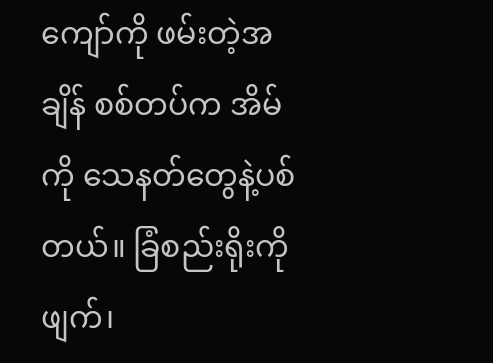ကျော်ကို ဖမ်းတဲ့အချိန် စစ်တပ်က အိမ်ကို သေနတ်တွေနဲ့ပစ်တယ်။ ခြံစည်းရိုးကိုဖျက်၊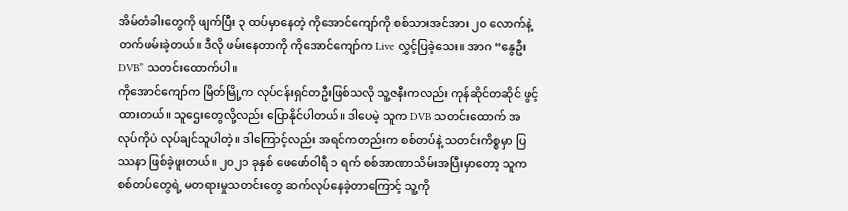အိမ်တံခါးတွေကို ဖျက်ပြီး ၃ ထပ်မှာနေတဲ့ ကိုအောင်ကျော်ကို စစ်သားအင်အား ၂၀ လောက်နဲ့ တက်ဖမ်းခဲ့တယ်။ ဒီလို ဖမ်းနေတာကို ကိုအောင်ကျော်က Live လွှင့်ပြခဲ့သေး။ အာဂ “နွေဦး DVB” သတင်းထောက်ပါ။
ကိုအောင်ကျော်က မြိတ်မြို့က လုပ်ငန်းရှင်တဦးဖြစ်သလို သူ့ဇနီးကလည်း ကုန်ဆိုင်တဆိုင် ဖွင့်ထားတယ်။ သူဌေးတွေလို့လည်း ပြောနိုင်ပါတယ်။ ဒါပေမဲ့ သူက DVB သတင်းထောက် အလုပ်ကိုပဲ လုပ်ချင်သူပါတဲ့။ ဒါကြောင့်လည်း အရင်ကတည်းက စစ်တပ်နဲ့ သတင်းကိစ္စမှာ ပြဿနာ ဖြစ်ခဲ့ဖူးတယ်။ ၂၀၂၁ ခုနှစ် ဖေဖော်ဝါရီ ၁ ရက် စစ်အာဏာသိမ်းအပြီးမှာတော့ သူက စစ်တပ်တွေရဲ့ မတရားမှုသတင်းတွေ ဆက်လုပ်နေခဲ့တာကြောင့် သူ့ကို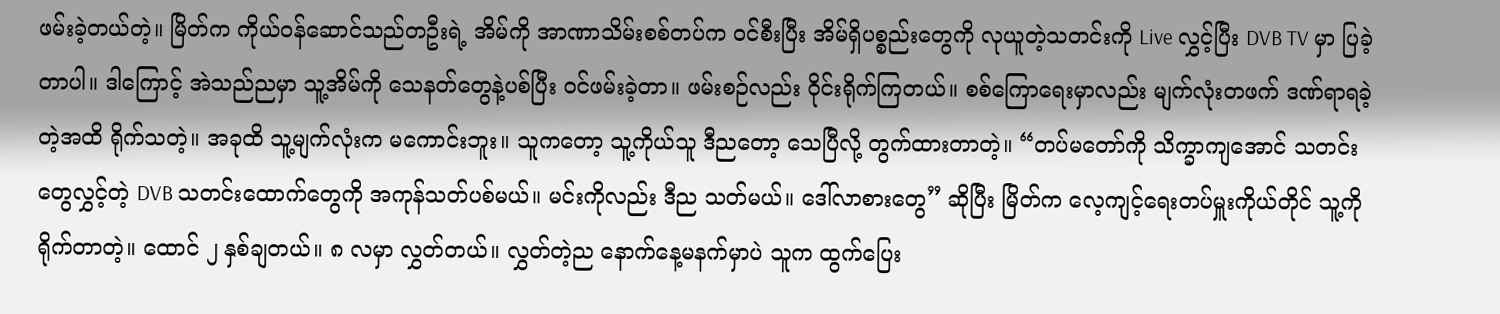ဖမ်းခဲ့တယ်တဲ့။ မြိတ်က ကိုယ်ဝန်ဆောင်သည်တဦးရဲ့ အိမ်ကို အာဏာသိမ်းစစ်တပ်က ဝင်စီးပြီး အိမ်ရှိပစ္စည်းတွေကို လုယူတဲ့သတင်းကို Live လွှင့်ပြီး DVB TV မှာ ပြခဲ့တာပါ။ ဒါကြောင့် အဲသည်ညမှာ သူ့အိမ်ကို သေနတ်တွေနဲ့ပစ်ပြီး ဝင်ဖမ်းခဲ့တာ။ ဖမ်းစဉ်လည်း ဝိုင်းရိုက်ကြတယ်။ စစ်ကြောရေးမှာလည်း မျက်လုံးတဖက် ဒဏ်ရာရခဲ့တဲ့အထိ ရိုက်သတဲ့။ အခုထိ သူ့မျက်လုံးက မကောင်းဘူး။ သူကတော့ သူ့ကိုယ်သူ ဒီညတော့ သေပြီလို့ တွက်ထားတာတဲ့။ “တပ်မတော်ကို သိက္ခာကျအောင် သတင်းတွေလွှင့်တဲ့ DVB သတင်းထောက်တွေကို အကုန်သတ်ပစ်မယ်။ မင်းကိုလည်း ဒီည သတ်မယ်။ ဒေါ်လာစားတွေ” ဆိုပြီး မြိတ်က လေ့ကျင့်ရေးတပ်မှူးကိုယ်တိုင် သူ့ကို ရိုက်တာတဲ့။ ထောင် ၂ နှစ်ချတယ်။ ၈ လမှာ လွှတ်တယ်။ လွှတ်တဲ့ည နောက်နေ့မနက်မှာပဲ သူက ထွက်ပြေး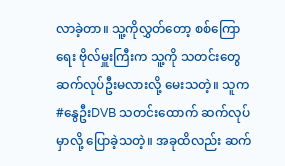လာခဲ့တာ။ သူ့ကိုလွှတ်တော့ စစ်ကြောရေး ဗိုလ်မှူးကြီးက သူ့ကို သတင်းတွေ ဆက်လုပ်ဦးမလားလို့ မေးသတဲ့။ သူက #နွေဦးDVB သတင်းထောက် ဆက်လုပ်မှာလို့ ပြောခဲ့သတဲ့။ အခုထိလည်း ဆက်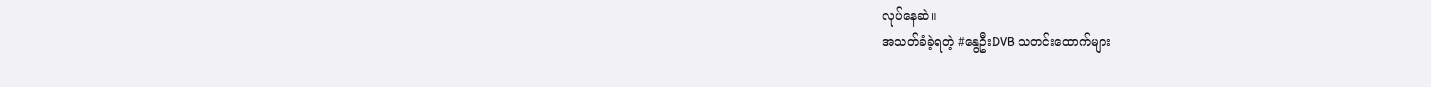လုပ်နေဆဲ။
အသတ်ခံခဲ့ရတဲ့ #နွေဦးDVB သတင်းထောက်များ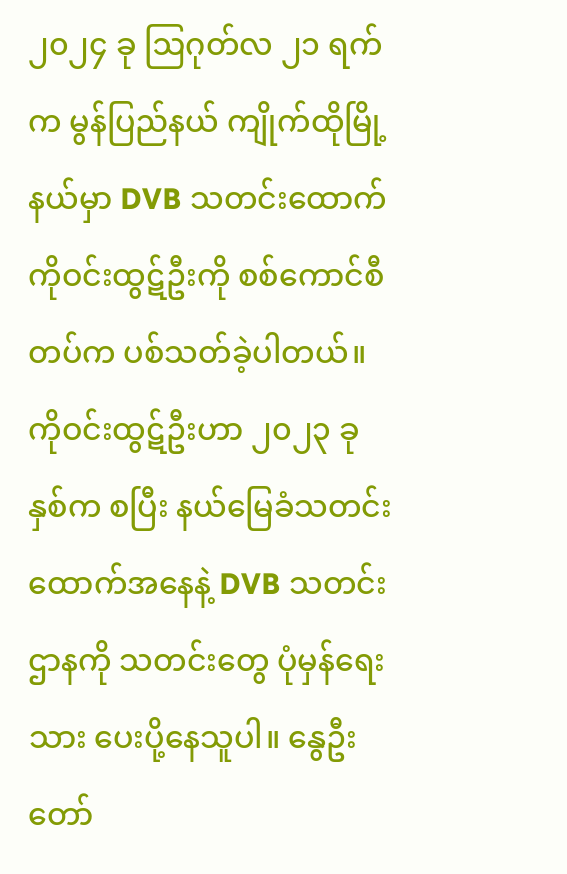၂၀၂၄ ခု ဩဂုတ်လ ၂၁ ရက်က မွန်ပြည်နယ် ကျိုက်ထိုမြို့နယ်မှာ DVB သတင်းထောက် ကိုဝင်းထွဋ်ဦးကို စစ်ကောင်စီတပ်က ပစ်သတ်ခဲ့ပါတယ်။ ကိုဝင်းထွဋ်ဦးဟာ ၂၀၂၃ ခုနှစ်က စပြီး နယ်မြေခံသတင်းထောက်အနေနဲ့ DVB သတင်းဌာနကို သတင်းတွေ ပုံမှန်ရေးသား ပေးပို့နေသူပါ။ နွေဦးတော်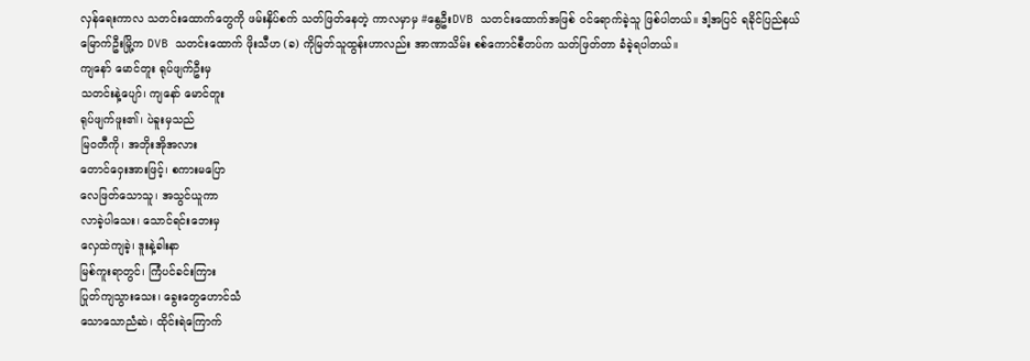လှန်ရေးကာလ သတင်းထောက်တွေကို ဖမ်းနှိပ်စက် သတ်ဖြတ်နေတဲ့ ကာလမှာမှ #နွေဦးDVB သတင်းထောက်အဖြစ် ဝင်ရောက်ခဲ့သူ ဖြစ်ပါတယ်။ ဒါ့အပြင် ရခိုင်ပြည်နယ် မြောက်ဦးမြို့က DVB သတင်းထောက် ဖိုးသီဟ (ခ) ကိုမြတ်သူထွန်းဟာလည်း အာဏာသိမ်း စစ်ကောင်စီတပ်က သတ်ဖြတ်တာ ခံခဲ့ရပါတယ်။
ကျနော် မောင်တူး ရုပ်ဖျက်ဦးမှ
သတင်းနဲ့ပျော်၊ ကျနော် မောင်တူး
ရုပ်ဖျက်ဖူး၏၊ ပဲခူးမှသည်
မြဝတီကို၊ အဘိုးအိုအလား
တောင်ဝှေးအားဖြင့်၊ စကားမပြော
လေဖြတ်သောသူ၊ အသွင်ယူကာ
လာခဲ့ပါသေး၊ သောင်ရင်းဘေးမှ
လှေထဲကျခဲ့၊ ဒူးနဲ့ခါးနာ
မြစ်ကူးရာတွင်၊ ကြံပင်ခင်းကြား
ပြုတ်ကျသွားသေး၊ ခွေးတွေဟောင်သံ
သောသောညံဆဲ၊ ထိုင်းရဲကြောက်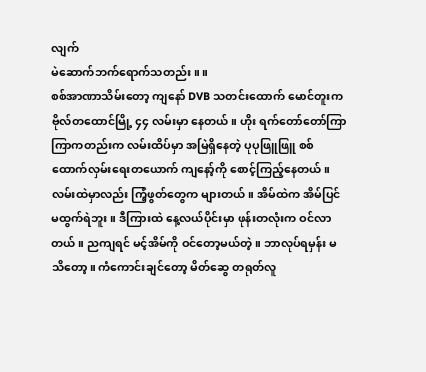လျက်
မဲဆောက်ဘက်ရောက်သတည်း ။ ။
စစ်အာဏာသိမ်းတော့ ကျနော် DVB သတင်းထောက် မောင်တူးက ဗိုလ်တထောင်မြို့ ၄၄ လမ်းမှာ နေတယ်။ ဟိုး ရက်တော်တော်ကြာကြာကတည်းက လမ်းထိပ်မှာ အမြဲရှိနေတဲ့ ပုပုဖြူဖြူ စစ်ထောက်လှမ်းရေးတယောက် ကျနော့်ကို စောင့်ကြည့်နေတယ်။ လမ်းထဲမှာလည်း ကြံ့ဖွတ်တွေက များတယ်။ အိမ်ထဲက အိမ်ပြင် မထွက်ရဲဘူး။ ဒီကြားထဲ နေ့လယ်ပိုင်းမှာ ဖုန်းတလုံးက ဝင်လာတယ်။ ညကျရင် မင့်အိမ်ကို ဝင်တော့မယ်တဲ့။ ဘာလုပ်ရမှန်း မသိတော့။ ကံကောင်းချင်တော့ မိတ်ဆွေ တရုတ်လူ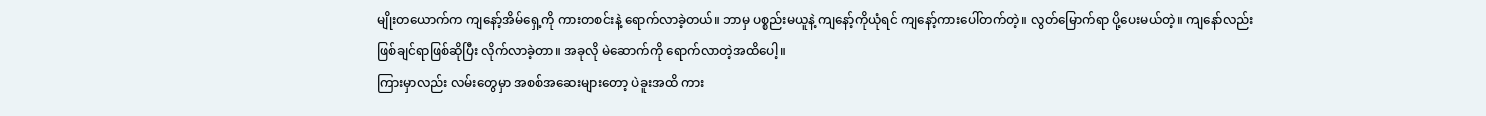မျိုးတယောက်က ကျနော့်အိမ်ရှေ့ကို ကားတစင်းနဲ့ ရောက်လာခဲ့တယ်။ ဘာမှ ပစ္စည်းမယူနဲ့ ကျနော့်ကိုယုံရင် ကျနော့်ကားပေါ်တက်တဲ့။ လွတ်မြောက်ရာ ပို့ပေးမယ်တဲ့။ ကျနော်လည်း ဖြစ်ချင်ရာဖြစ်ဆိုပြီး လိုက်လာခဲ့တာ။ အခုလို မဲဆောက်ကို ရောက်လာတဲ့အထိပေါ့။
ကြားမှာလည်း လမ်းတွေမှာ အစစ်အဆေးများတော့ ပဲခူးအထိ ကား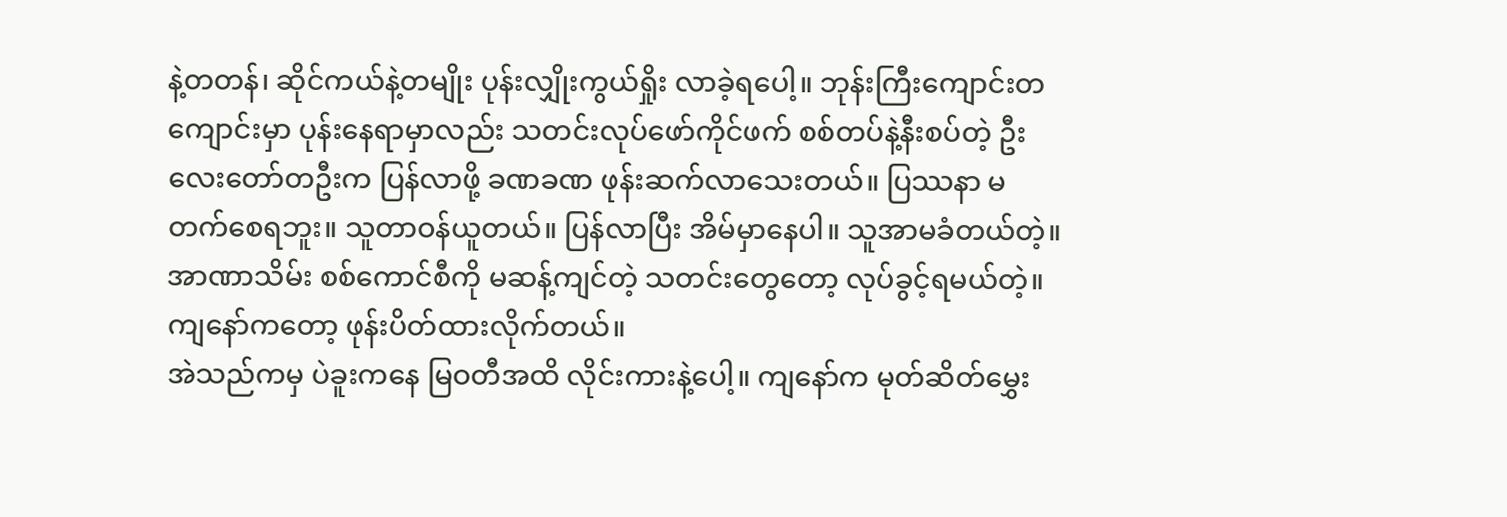နဲ့တတန်၊ ဆိုင်ကယ်နဲ့တမျိုး ပုန်းလျှိုးကွယ်ရှိုး လာခဲ့ရပေါ့။ ဘုန်းကြီးကျောင်းတကျောင်းမှာ ပုန်းနေရာမှာလည်း သတင်းလုပ်ဖော်ကိုင်ဖက် စစ်တပ်နဲ့နီးစပ်တဲ့ ဦးလေးတော်တဦးက ပြန်လာဖို့ ခဏခဏ ဖုန်းဆက်လာသေးတယ်။ ပြဿနာ မတက်စေရဘူး။ သူတာဝန်ယူတယ်။ ပြန်လာပြီး အိမ်မှာနေပါ။ သူအာမခံတယ်တဲ့။ အာဏာသိမ်း စစ်ကောင်စီကို မဆန့်ကျင်တဲ့ သတင်းတွေတော့ လုပ်ခွင့်ရမယ်တဲ့။ ကျနော်ကတော့ ဖုန်းပိတ်ထားလိုက်တယ်။
အဲသည်ကမှ ပဲခူးကနေ မြဝတီအထိ လိုင်းကားနဲ့ပေါ့။ ကျနော်က မုတ်ဆိတ်မွှေး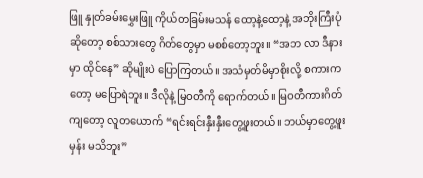ဖြူ နှုတ်ခမ်းမွှေးဖြူ ကိုယ်တခြမ်းမသန် ထော့နဲ့ထော့နဲ့ အဘိုးကြီးပုံဆိုတော့ စစ်သားတွေ ဂိတ်တွေမှာ မစစ်တော့ဘူး။ “အဘ လာ ဒီနားမှာ ထိုင်နေ” ဆိုမျိုးပဲ ပြောကြတယ်။ အသံမှတ်မိမှာစိုးလို့ စကားကတော့ မပြောရဲဘူး။ ဒီလိုနဲ့ မြဝတီကို ရောက်တယ်။ မြဝတီကားဂိတ်ကျတော့ လူတယောက် “ရင်းရင်းနှီးနှီးတွေ့ဖူးတယ်။ ဘယ်မှာတွေ့ဖူးမှန်း မသိဘူး”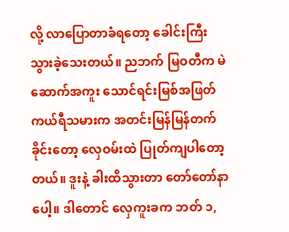လို့ လာပြောတာခံရတော့ ခေါင်းကြီးသွားခဲ့သေးတယ်။ ညဘက် မြဝတီက မဲဆောက်အကူး သောင်ရင်းမြစ်အဖြတ် ကယ်ရီသမားက အတင်းမြန်မြန်တက်ခိုင်းတော့ လှေဝမ်းထဲ ပြုတ်ကျပါတော့တယ်။ ဒူးနဲ့ ခါးထိသွားတာ တော်တော်နာပေါ့။ ဒါတောင် လှေကူးခက ဘတ် ၁,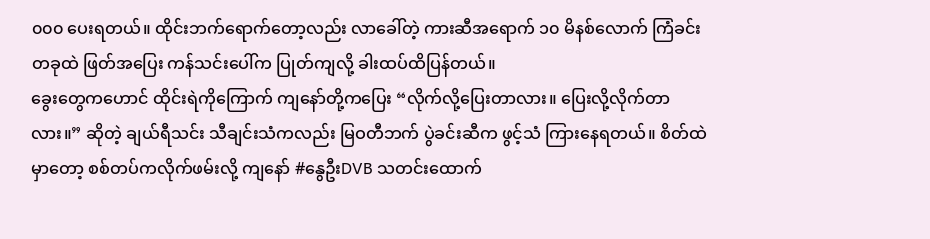၀၀၀ ပေးရတယ်။ ထိုင်းဘက်ရောက်တော့လည်း လာခေါ်တဲ့ ကားဆီအရောက် ၁၀ မိနစ်လောက် ကြံခင်းတခုထဲ ဖြတ်အပြေး ကန်သင်းပေါ်က ပြုတ်ကျလို့ ခါးထပ်ထိပြန်တယ်။
ခွေးတွေကဟောင် ထိုင်းရဲကိုကြောက် ကျနော်တို့ကပြေး “လိုက်လို့ပြေးတာလား။ ပြေးလို့လိုက်တာလား။” ဆိုတဲ့ ချယ်ရီသင်း သီချင်းသံကလည်း မြဝတီဘက် ပွဲခင်းဆီက ဖွင့်သံ ကြားနေရတယ်။ စိတ်ထဲမှာတော့ စစ်တပ်ကလိုက်ဖမ်းလို့ ကျနော် #နွေဦးDVB သတင်းထောက်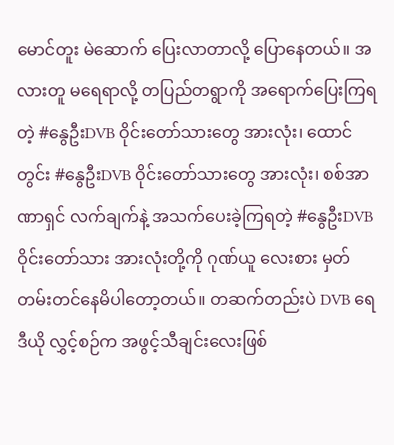မောင်တူး မဲဆောက် ပြေးလာတာလို့ ပြောနေတယ်။ အလားတူ မရေရာလို့ တပြည်တရွာကို အရောက်ပြေးကြရတဲ့ #နွေဦးDVB ဝိုင်းတော်သားတွေ အားလုံး၊ ထောင်တွင်း #နွေဦးDVB ဝိုင်းတော်သားတွေ အားလုံး၊ စစ်အာဏာရှင် လက်ချက်နဲ့ အသက်ပေးခဲ့ကြရတဲ့ #နွေဦးDVB ဝိုင်းတော်သား အားလုံးတို့ကို ဂုဏ်ယူ လေးစား မှတ်တမ်းတင်နေမိပါတော့တယ်။ တဆက်တည်းပဲ DVB ရေဒီယို လွှင့်စဉ်က အဖွင့်သီချင်းလေးဖြစ်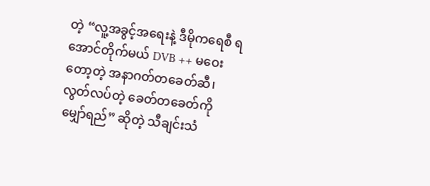တဲ့ “လူ့အခွင့်အရေးနဲ့ ဒီမိုကရေစီ ရအောင်တိုက်မယ် DVB ++ မဝေးတော့တဲ့ အနာဂတ်တခေတ်ဆီ၊ လွတ်လပ်တဲ့ ခေတ်တခေတ်ကို မျှော်ရည်” ဆိုတဲ့ သီချင်းသံ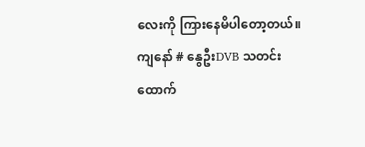လေးကို ကြားနေမိပါတော့တယ်။
ကျနော် # နွေဦးDVB သတင်းထောက်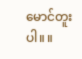မောင်တူးပါ။ ။